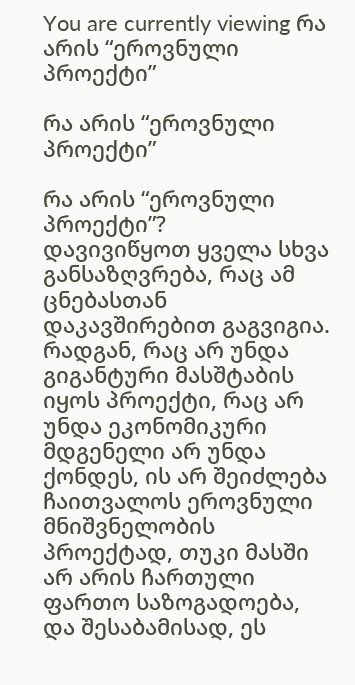You are currently viewing რა არის “ეროვნული პროექტი”

რა არის “ეროვნული პროექტი”

რა არის “ეროვნული პროექტი”?
დავივიწყოთ ყველა სხვა განსაზღვრება, რაც ამ ცნებასთან დაკავშირებით გაგვიგია.
რადგან, რაც არ უნდა გიგანტური მასშტაბის იყოს პროექტი, რაც არ უნდა ეკონომიკური მდგენელი არ უნდა ქონდეს, ის არ შეიძლება ჩაითვალოს ეროვნული მნიშვნელობის პროექტად, თუკი მასში არ არის ჩართული ფართო საზოგადოება, და შესაბამისად, ეს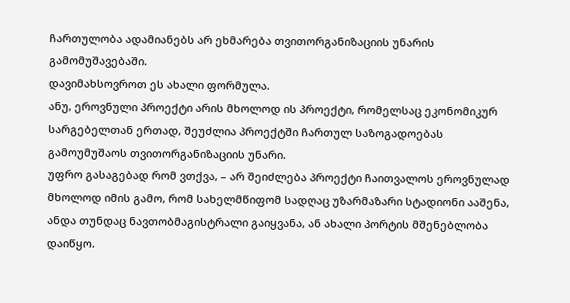ჩართულობა ადამიანებს არ ეხმარება თვითორგანიზაციის უნარის გამომუშავებაში.
დავიმახსოვროთ ეს ახალი ფორმულა.
ანუ, ეროვნული პროექტი არის მხოლოდ ის პროექტი, რომელსაც ეკონომიკურ სარგებელთან ერთად, შეუძლია პროექტში ჩართულ საზოგადოებას გამოუმუშაოს თვითორგანიზაციის უნარი.
უფრო გასაგებად რომ ვთქვა, – არ შეიძლება პროექტი ჩაითვალოს ეროვნულად მხოლოდ იმის გამო, რომ სახელმწიფომ სადღაც უზარმაზარი სტადიონი ააშენა, ანდა თუნდაც ნავთობმაგისტრალი გაიყვანა, ან ახალი პორტის მშენებლობა დაიწყო.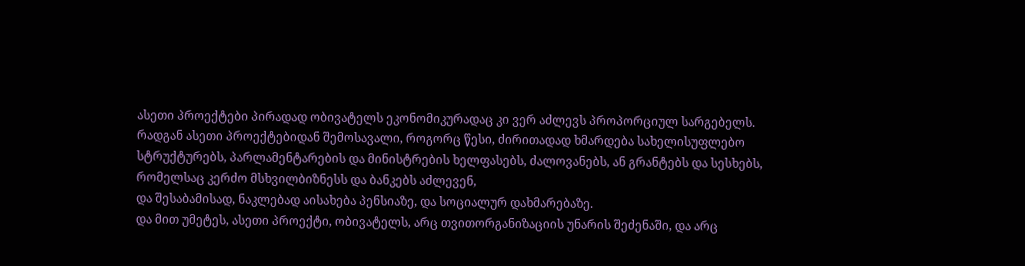ასეთი პროექტები პირადად ობივატელს ეკონომიკურადაც კი ვერ აძლევს პროპორციულ სარგებელს.
რადგან ასეთი პროექტებიდან შემოსავალი, როგორც წესი, ძირითადად ხმარდება სახელისუფლებო სტრუქტურებს, პარლამენტარების და მინისტრების ხელფასებს, ძალოვანებს, ან გრანტებს და სესხებს, რომელსაც კერძო მსხვილბიზნესს და ბანკებს აძლევენ,
და შესაბამისად, ნაკლებად აისახება პენსიაზე, და სოციალურ დახმარებაზე.
და მით უმეტეს, ასეთი პროექტი, ობივატელს, არც თვითორგანიზაციის უნარის შეძენაში, და არც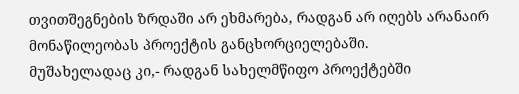თვითშეგნების ზრდაში არ ეხმარება, რადგან არ იღებს არანაირ მონაწილეობას პროექტის განცხორციელებაში.
მუშახელადაც კი,- რადგან სახელმწიფო პროექტებში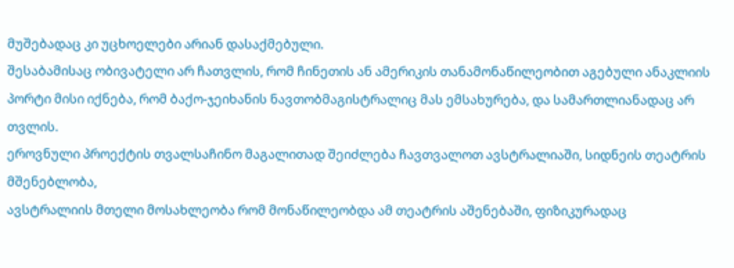მუშებადაც კი უცხოელები არიან დასაქმებული.
შესაბამისაც ობივატელი არ ჩათვლის, რომ ჩინეთის ან ამერიკის თანამონაწილეობით აგებული ანაკლიის პორტი მისი იქნება, რომ ბაქო-ჯეიხანის ნავთობმაგისტრალიც მას ემსახურება, და სამართლიანადაც არ თვლის.
ეროვნული პროექტის თვალსაჩინო მაგალითად შეიძლება ჩავთვალოთ ავსტრალიაში, სიდნეის თეატრის მშენებლობა,
ავსტრალიის მთელი მოსახლეობა რომ მონაწილეობდა ამ თეატრის აშენებაში, ფიზიკურადაც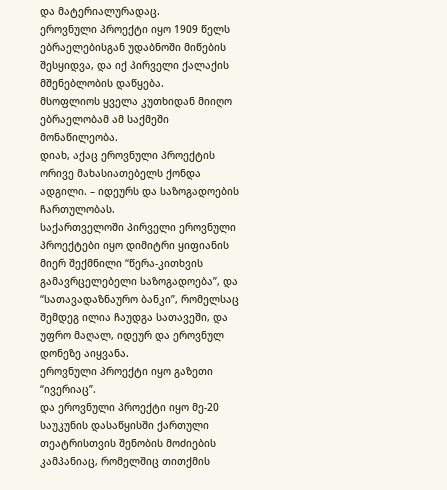და მატერიალურადაც.
ეროვნული პროექტი იყო 1909 წელს ებრაელებისგან უდაბნოში მიწების შესყიდვა, და იქ პირველი ქალაქის მშენებლობის დაწყება.
მსოფლიოს ყველა კუთხიდან მიიღო ებრაელობამ ამ საქმეში მონაწილეობა.
დიახ, აქაც ეროვნული პროექტის ორივე მახასიათებელს ქონდა ადგილი. – იდეურს და საზოგადოების ჩართულობას.
საქართველოში პირველი ეროვნული პროექტები იყო დიმიტრი ყიფიანის მიერ შექმნილი “წერა-კითხვის გამავრცელებელი საზოგადოება”, და “სათავადაზნაურო ბანკი”, რომელსაც შემდეგ ილია ჩაუდგა სათავეში, და უფრო მაღალ, იდეურ და ეროვნულ დონეზე აიყვანა.
ეროვნული პროექტი იყო გაზეთი “ივერიაც”.
და ეროვნული პროექტი იყო მე-20 საუკუნის დასაწყისში ქართული თეატრისთვის შენობის მოძიების კამპანიაც, რომელშიც თითქმის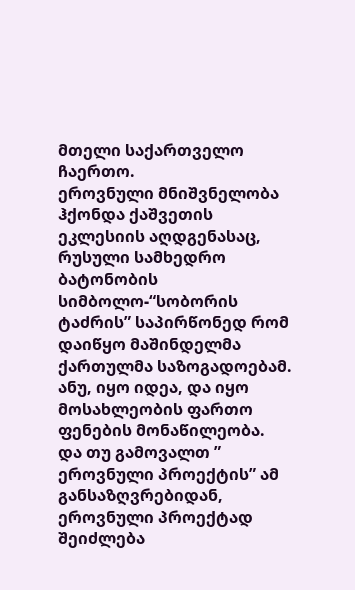მთელი საქართველო ჩაერთო.
ეროვნული მნიშვნელობა ჰქონდა ქაშვეთის ეკლესიის აღდგენასაც, რუსული სამხედრო ბატონობის სიმბოლო-“სობორის ტაძრის” საპირწონედ რომ დაიწყო მაშინდელმა ქართულმა საზოგადოებამ.
ანუ, იყო იდეა, და იყო მოსახლეობის ფართო ფენების მონაწილეობა.
და თუ გამოვალთ ” ეროვნული პროექტის” ამ განსაზღვრებიდან, ეროვნული პროექტად შეიძლება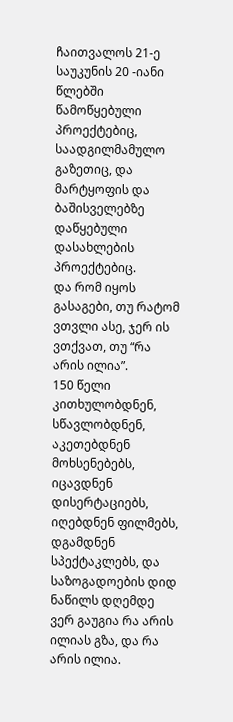ჩაითვალოს 21-ე საუკუნის 20 -იანი წლებში წამოწყებული პროექტებიც,
საადგილმამულო გაზეთიც, და მარტყოფის და ბაშისველებზე დაწყებული დასახლების პროექტებიც.
და რომ იყოს გასაგები, თუ რატომ ვთვლი ასე, ჯერ ის ვთქვათ, თუ “რა არის ილია”.
150 წელი კითხულობდნენ, სწავლობდნენ, აკეთებდნენ მოხსენებებს, იცავდნენ დისერტაციებს, იღებდნენ ფილმებს, დგამდნენ სპექტაკლებს, და საზოგადოების დიდ ნაწილს დღემდე ვერ გაუგია რა არის ილიას გზა, და რა არის ილია.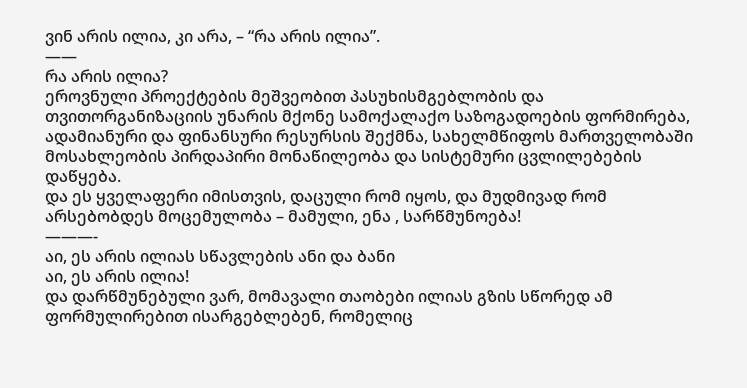ვინ არის ილია, კი არა, – “რა არის ილია”.
——
რა არის ილია?
ეროვნული პროექტების მეშვეობით პასუხისმგებლობის და თვითორგანიზაციის უნარის მქონე სამოქალაქო საზოგადოების ფორმირება, ადამიანური და ფინანსური რესურსის შექმნა, სახელმწიფოს მართველობაში მოსახლეობის პირდაპირი მონაწილეობა და სისტემური ცვლილებების დაწყება.
და ეს ყველაფერი იმისთვის, დაცული რომ იყოს, და მუდმივად რომ არსებობდეს მოცემულობა – მამული, ენა , სარწმუნოება!
———-
აი, ეს არის ილიას სწავლების ანი და ბანი
აი, ეს არის ილია!
და დარწმუნებული ვარ, მომავალი თაობები ილიას გზის სწორედ ამ ფორმულირებით ისარგებლებენ, რომელიც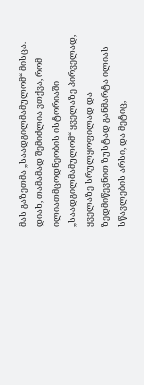მას გაზეთმა „საადგილმამულომ“ მისცა.
დიახ, თამამად შემიძლია ვთქვა, რომ ილიათმცოდნეობის ისტორიაში „საადგილმამულომ“ ყველაზე პირველად, ყველაზე სრულყოფილად და ზედმიწევნით ზუსტად განმარტა ილიას სწავლების არსი, და მეტიც,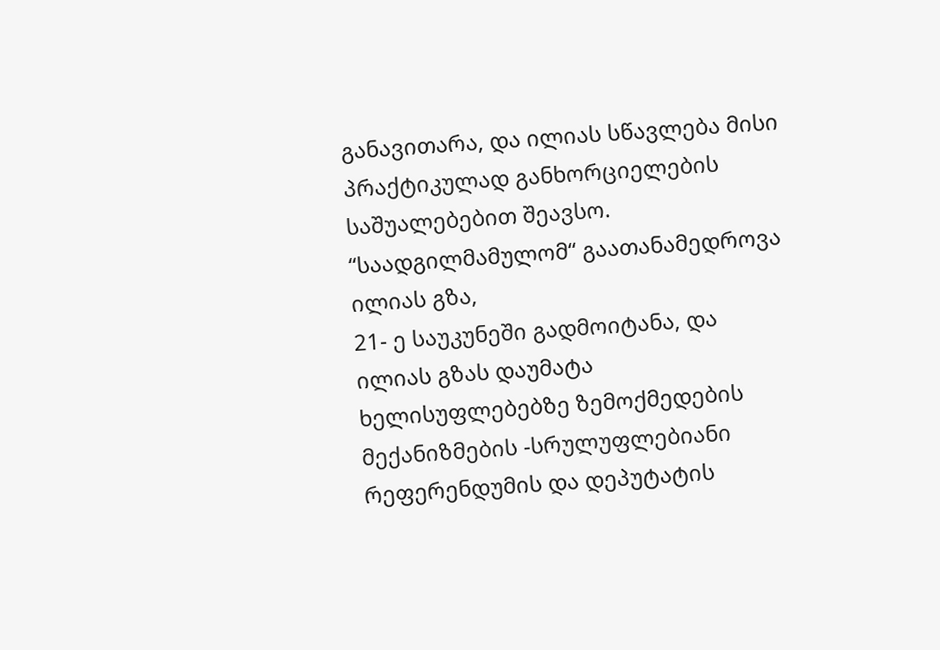განავითარა, და ილიას სწავლება მისი პრაქტიკულად განხორციელების საშუალებებით შეავსო.
“საადგილმამულომ“ გაათანამედროვა ილიას გზა,
21- ე საუკუნეში გადმოიტანა, და ილიას გზას დაუმატა ხელისუფლებებზე ზემოქმედების მექანიზმების -სრულუფლებიანი რეფერენდუმის და დეპუტატის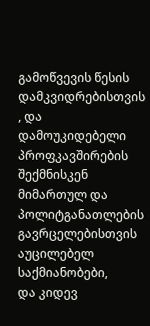გამოწვევის წესის დამკვიდრებისთვის , და დამოუკიდებელი პროფკავშირების შექმნისკენ მიმართულ და პოლიტგანათლების გავრცელებისთვის აუცილებელ საქმიანობები,
და კიდევ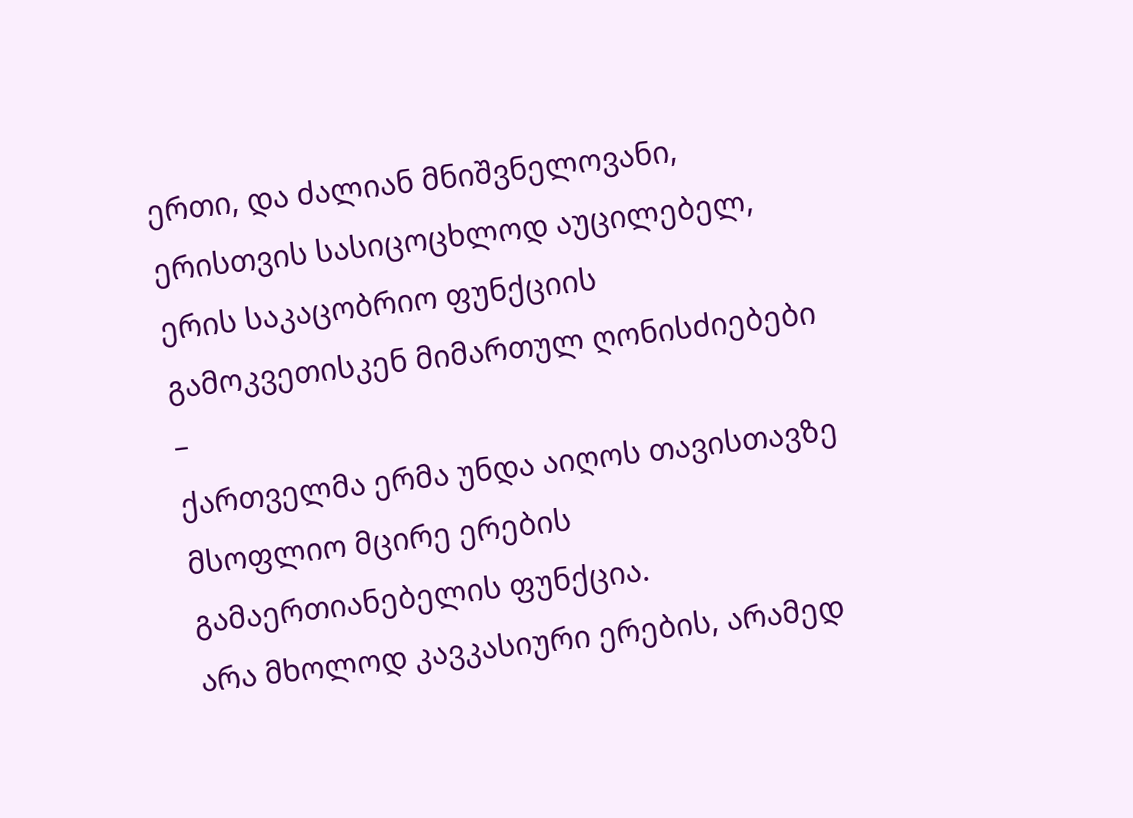ერთი, და ძალიან მნიშვნელოვანი,
ერისთვის სასიცოცხლოდ აუცილებელ, ერის საკაცობრიო ფუნქციის გამოკვეთისკენ მიმართულ ღონისძიებები –
ქართველმა ერმა უნდა აიღოს თავისთავზე მსოფლიო მცირე ერების გამაერთიანებელის ფუნქცია.
არა მხოლოდ კავკასიური ერების, არამედ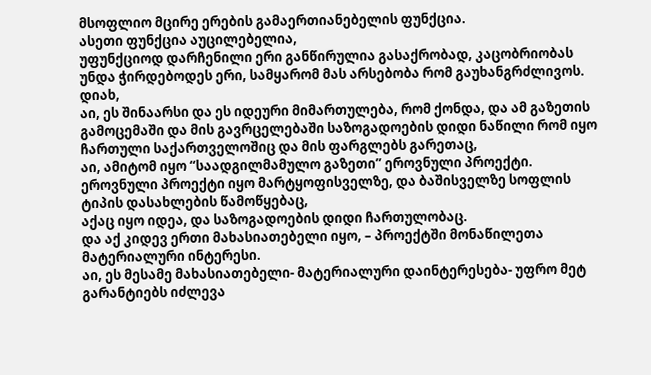მსოფლიო მცირე ერების გამაერთიანებელის ფუნქცია.
ასეთი ფუნქცია აუცილებელია,
უფუნქციოდ დარჩენილი ერი განწირულია გასაქრობად, კაცობრიობას უნდა ჭირდებოდეს ერი, სამყარომ მას არსებობა რომ გაუხანგრძლივოს.
დიახ,
აი, ეს შინაარსი და ეს იდეური მიმართულება, რომ ქონდა, და ამ გაზეთის გამოცემაში და მის გავრცელებაში საზოგადოების დიდი ნაწილი რომ იყო ჩართული საქართველოშიც და მის ფარგლებს გარეთაც,
აი, ამიტომ იყო “საადგილმამულო გაზეთი” ეროვნული პროექტი.
ეროვნული პროექტი იყო მარტყოფისველზე, და ბაშისველზე სოფლის ტიპის დასახლების წამოწყებაც,
აქაც იყო იდეა, და საზოგადოების დიდი ჩართულობაც.
და აქ კიდევ ერთი მახასიათებელი იყო, – პროექტში მონაწილეთა მატერიალური ინტერესი.
აი, ეს მესამე მახასიათებელი- მატერიალური დაინტერესება- უფრო მეტ გარანტიებს იძლევა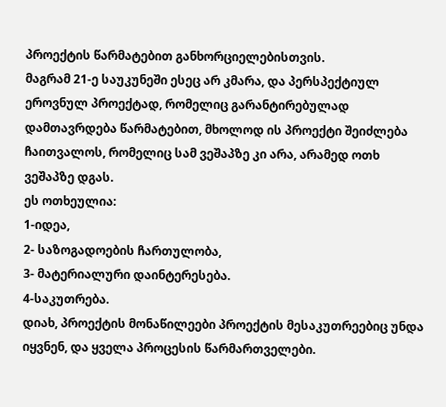პროექტის წარმატებით განხორციელებისთვის.
მაგრამ 21-ე საუკუნეში ესეც არ კმარა, და პერსპექტიულ ეროვნულ პროექტად, რომელიც გარანტირებულად დამთავრდება წარმატებით, მხოლოდ ის პროექტი შეიძლება ჩაითვალოს, რომელიც სამ ვეშაპზე კი არა, არამედ ოთხ ვეშაპზე დგას.
ეს ოთხეულია:
1-იდეა,
2- საზოგადოების ჩართულობა,
3- მატერიალური დაინტერესება.
4-საკუთრება.
დიახ, პროექტის მონაწილეები პროექტის მესაკუთრეებიც უნდა იყვნენ, და ყველა პროცესის წარმართველები.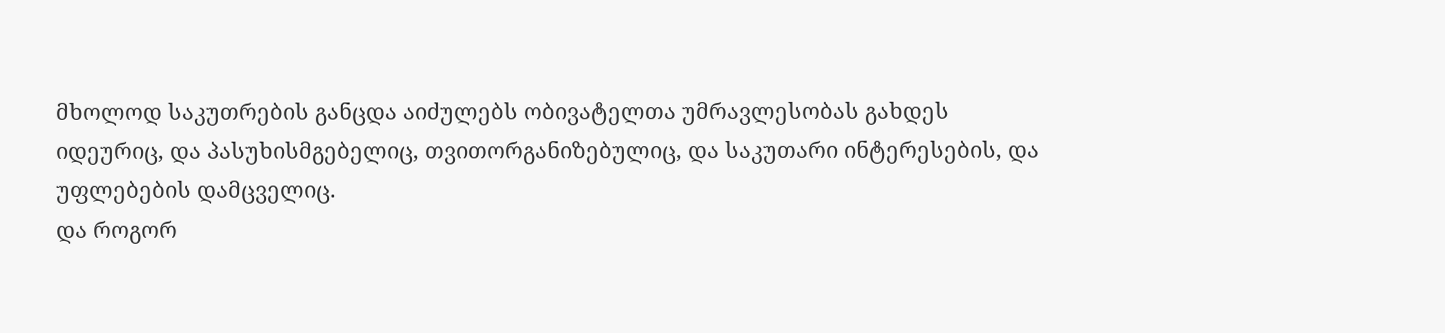მხოლოდ საკუთრების განცდა აიძულებს ობივატელთა უმრავლესობას გახდეს იდეურიც, და პასუხისმგებელიც, თვითორგანიზებულიც, და საკუთარი ინტერესების, და უფლებების დამცველიც.
და როგორ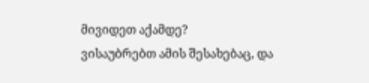მივიდეთ აქამდე?
ვისაუბრებთ ამის შესახებაც, და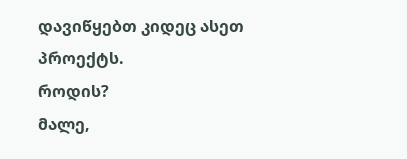დავიწყებთ კიდეც ასეთ პროექტს.
როდის?
მალე,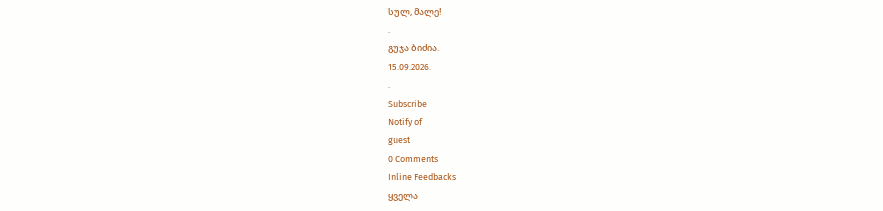სულ, მალე!
.
გუჯა ბიძია.
15.09.2026.
.
Subscribe
Notify of
guest
0 Comments
Inline Feedbacks
ყველა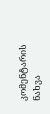კომენტარის ნახვა